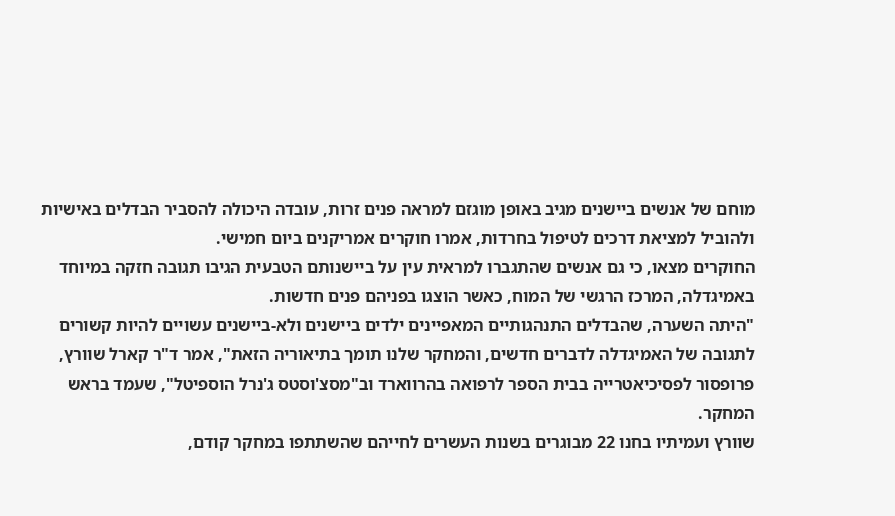מוחם של אנשים ביישנים מגיב באופן מוגזם למראה פנים זרות, עובדה היכולה להסביר הבדלים באישיות ולהוביל למציאת דרכים לטיפול בחרדות, אמרו חוקרים אמריקנים ביום חמישי.
החוקרים מצאו, כי גם אנשים שהתגברו למראית עין על ביישנותם הטבעית הגיבו תגובה חזקה במיוחד באמיגדלה, המרכז הרגשי של המוח, כאשר הוצגו בפניהם פנים חדשות.
"היתה השערה, שהבדלים התנהגותיים המאפיינים ילדים ביישנים ולא-ביישנים עשויים להיות קשורים לתגובה של האמיגדלה לדברים חדשים, והמחקר שלנו תומך בתיאוריה הזאת", אמר ד"ר קארל שוורץ, פרופסור לפסיכיאטרייה בבית הספר לרפואה בהרווארד וב"מסצ'וסטס ג'נרל הוספיטל", שעמד בראש המחקר.
שוורץ ועמיתיו בחנו 22 מבוגרים בשנות העשרים לחייהם שהשתתפו במחקר קודם,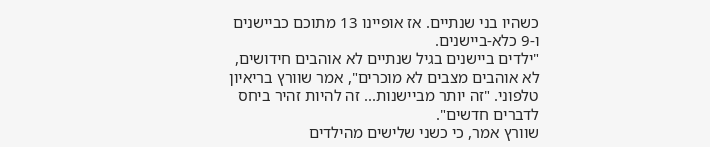כשהיו בני שנתיים. אז אופיינו 13 מתוכם כביישנים ו-9 כלא-ביישנים.
"ילדים ביישנים בגיל שנתיים לא אוהבים חידושים, לא אוהבים מצבים לא מוכרים", אמר שוורץ בריאיון טלפוני. "זה יותר מביישנות... זה להיות זהיר ביחס לדברים חדשים".
שוורץ אמר, כי כשני שלישים מהילדים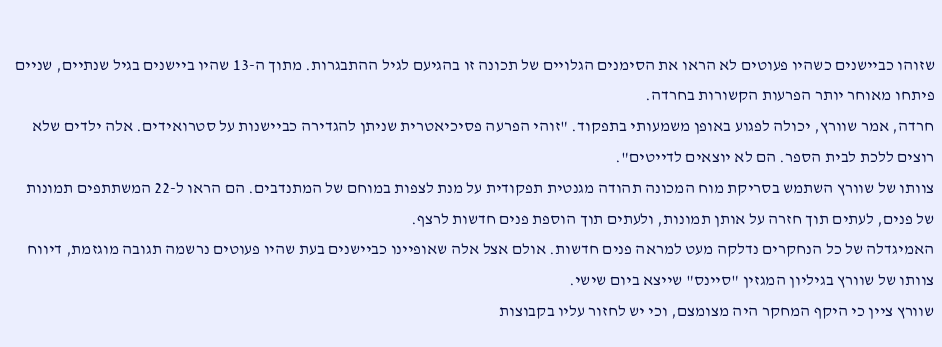שזוהו כביישנים כשהיו פעוטים לא הראו את הסימנים הגלויים של תכונה זו בהגיעם לגיל ההתבגרות. מתוך ה-13 שהיו ביישנים בגיל שנתיים, שניים פיתחו מאוחר יותר הפרעות הקשורות בחרדה.
חרדה, אמר שוורץ, יכולה לפגוע באופן משמעותי בתפקוד. "זוהי הפרעה פסיכיאטרית שניתן להגדירה כביישנות על סטרואידים. אלה ילדים שלא רוצים ללכת לבית הספר. הם לא יוצאים לדייטים".
צוותו של שוורץ השתמש בסריקת מוח המכונה תהודה מגנטית תפקודית על מנת לצפות במוחם של המתנדבים. הם הראו ל-22 המשתתפים תמונות של פנים, לעתים תוך חזרה על אותן תמונות, ולעתים תוך הוספת פנים חדשות לרצף.
האמיגדלה של כל הנחקרים נדלקה מעט למראה פנים חדשות. אולם אצל אלה שאופיינו כביישנים בעת שהיו פעוטים נרשמה תגובה מוגזמת, דיווח צוותו של שוורץ בגיליון המגזין "סיינס" שייצא ביום שישי.
שוורץ ציין כי היקף המחקר היה מצומצם, וכי יש לחזור עליו בקבוצות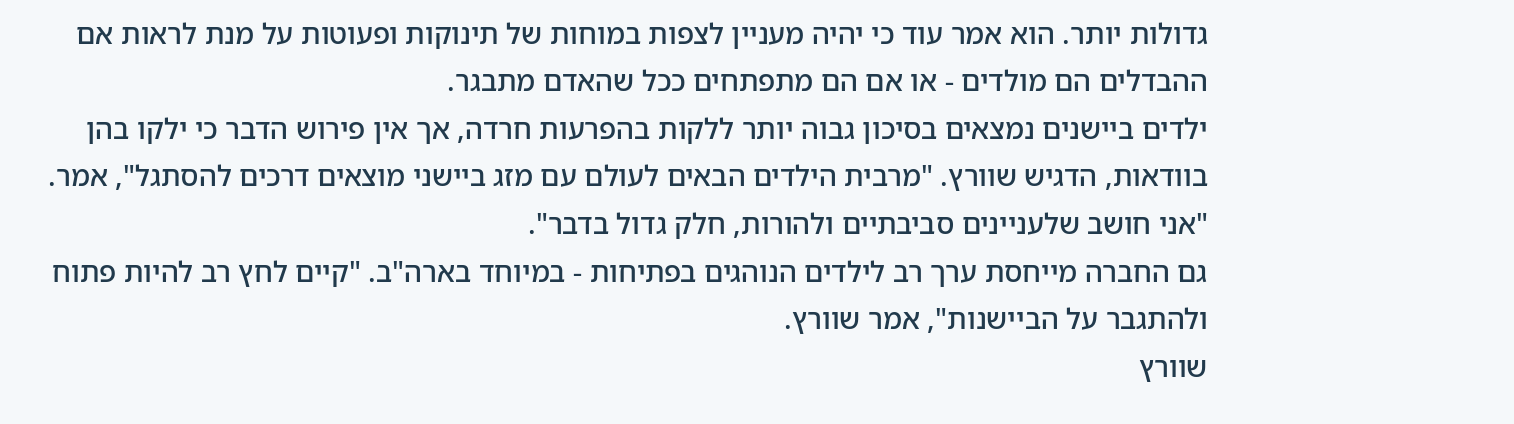גדולות יותר. הוא אמר עוד כי יהיה מעניין לצפות במוחות של תינוקות ופעוטות על מנת לראות אם ההבדלים הם מולדים - או אם הם מתפתחים ככל שהאדם מתבגר.
ילדים ביישנים נמצאים בסיכון גבוה יותר ללקות בהפרעות חרדה, אך אין פירוש הדבר כי ילקו בהן בוודאות, הדגיש שוורץ. "מרבית הילדים הבאים לעולם עם מזג ביישני מוצאים דרכים להסתגל", אמר. "אני חושב שלעניינים סביבתיים ולהורות, חלק גדול בדבר".
גם החברה מייחסת ערך רב לילדים הנוהגים בפתיחות - במיוחד בארה"ב. "קיים לחץ רב להיות פתוח ולהתגבר על הביישנות", אמר שוורץ.
שוורץ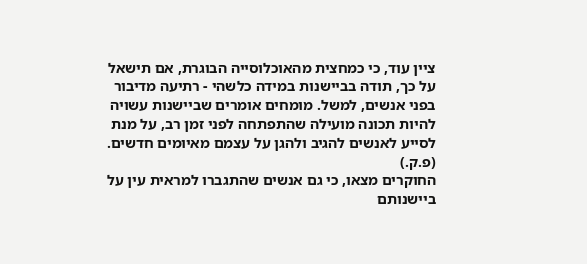ציין עוד, כי כמחצית מהאוכלוסייה הבוגרת, אם תישאל על כך, תודה בביישנות במידה כלשהי - רתיעה מדיבור בפני אנשים, למשל. מומחים אומרים שביישנות עשויה להיות תכונה מועילה שהתפתחה לפני זמן רב, על מנת לסייע לאנשים להגיב ולהגן על עצמם מאיומים חדשים.
(פ.ק.)
החוקרים מצאו, כי גם אנשים שהתגברו למראית עין על ביישנותם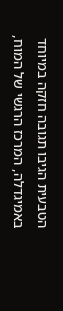הטבעית הגיבו תגובה חזקה במיוחד באמיגדלה, המרכז הרגשי של המוח,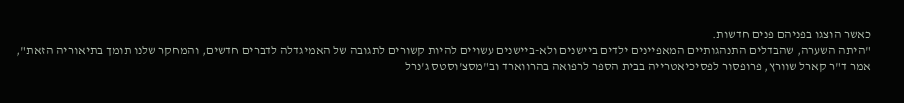כאשר הוצגו בפניהם פנים חדשות.
"היתה השערה, שהבדלים התנהגותיים המאפיינים ילדים ביישנים ולא-ביישנים עשויים להיות קשורים לתגובה של האמיגדלה לדברים חדשים, והמחקר שלנו תומך בתיאוריה הזאת", אמר ד"ר קארל שוורץ, פרופסור לפסיכיאטרייה בבית הספר לרפואה בהרווארד וב"מסצ'וסטס ג'נרל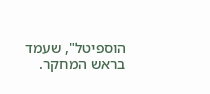הוספיטל", שעמד בראש המחקר.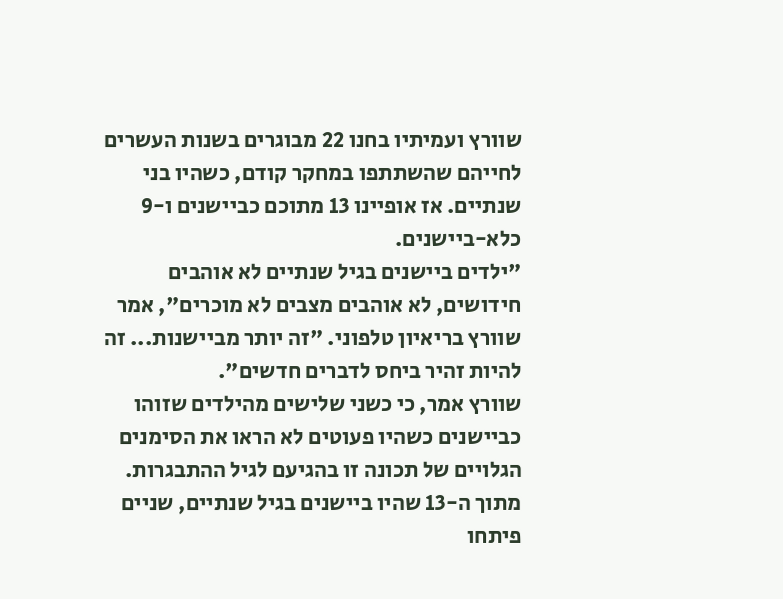שוורץ ועמיתיו בחנו 22 מבוגרים בשנות העשרים לחייהם שהשתתפו במחקר קודם, כשהיו בני שנתיים. אז אופיינו 13 מתוכם כביישנים ו-9 כלא-ביישנים.
"ילדים ביישנים בגיל שנתיים לא אוהבים חידושים, לא אוהבים מצבים לא מוכרים", אמר שוורץ בריאיון טלפוני. "זה יותר מביישנות... זה להיות זהיר ביחס לדברים חדשים".
שוורץ אמר, כי כשני שלישים מהילדים שזוהו כביישנים כשהיו פעוטים לא הראו את הסימנים הגלויים של תכונה זו בהגיעם לגיל ההתבגרות. מתוך ה-13 שהיו ביישנים בגיל שנתיים, שניים פיתחו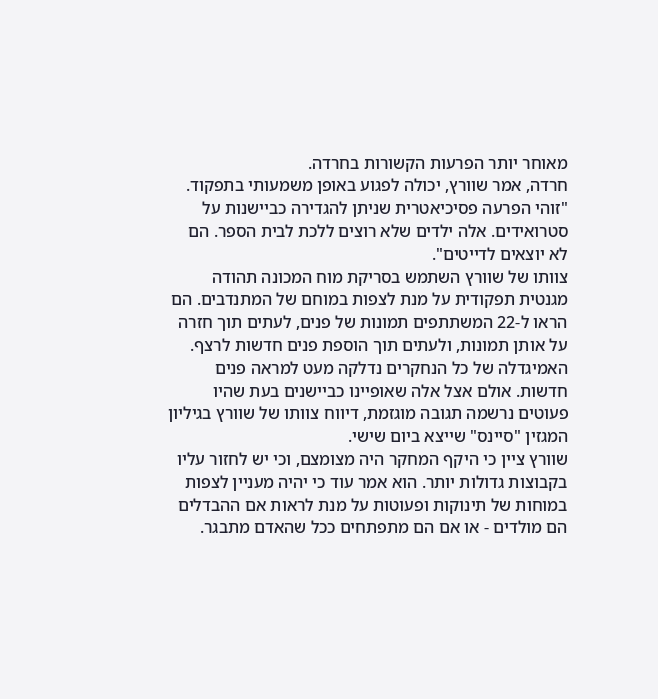מאוחר יותר הפרעות הקשורות בחרדה.
חרדה, אמר שוורץ, יכולה לפגוע באופן משמעותי בתפקוד. "זוהי הפרעה פסיכיאטרית שניתן להגדירה כביישנות על סטרואידים. אלה ילדים שלא רוצים ללכת לבית הספר. הם לא יוצאים לדייטים".
צוותו של שוורץ השתמש בסריקת מוח המכונה תהודה מגנטית תפקודית על מנת לצפות במוחם של המתנדבים. הם הראו ל-22 המשתתפים תמונות של פנים, לעתים תוך חזרה על אותן תמונות, ולעתים תוך הוספת פנים חדשות לרצף.
האמיגדלה של כל הנחקרים נדלקה מעט למראה פנים חדשות. אולם אצל אלה שאופיינו כביישנים בעת שהיו פעוטים נרשמה תגובה מוגזמת, דיווח צוותו של שוורץ בגיליון המגזין "סיינס" שייצא ביום שישי.
שוורץ ציין כי היקף המחקר היה מצומצם, וכי יש לחזור עליו בקבוצות גדולות יותר. הוא אמר עוד כי יהיה מעניין לצפות במוחות של תינוקות ופעוטות על מנת לראות אם ההבדלים הם מולדים - או אם הם מתפתחים ככל שהאדם מתבגר.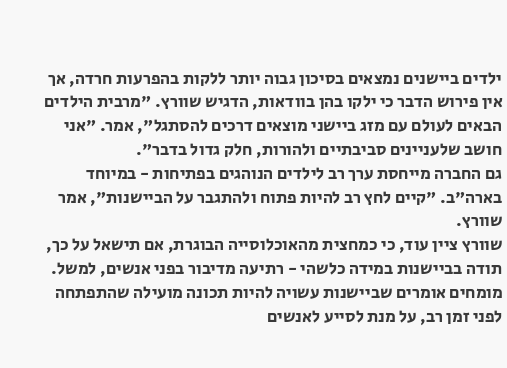ילדים ביישנים נמצאים בסיכון גבוה יותר ללקות בהפרעות חרדה, אך אין פירוש הדבר כי ילקו בהן בוודאות, הדגיש שוורץ. "מרבית הילדים הבאים לעולם עם מזג ביישני מוצאים דרכים להסתגל", אמר. "אני חושב שלעניינים סביבתיים ולהורות, חלק גדול בדבר".
גם החברה מייחסת ערך רב לילדים הנוהגים בפתיחות - במיוחד בארה"ב. "קיים לחץ רב להיות פתוח ולהתגבר על הביישנות", אמר שוורץ.
שוורץ ציין עוד, כי כמחצית מהאוכלוסייה הבוגרת, אם תישאל על כך, תודה בביישנות במידה כלשהי - רתיעה מדיבור בפני אנשים, למשל. מומחים אומרים שביישנות עשויה להיות תכונה מועילה שהתפתחה לפני זמן רב, על מנת לסייע לאנשים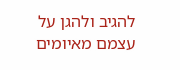להגיב ולהגן על עצמם מאיומים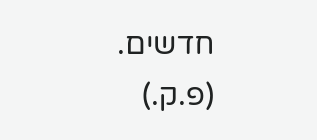חדשים.
(פ.ק.)